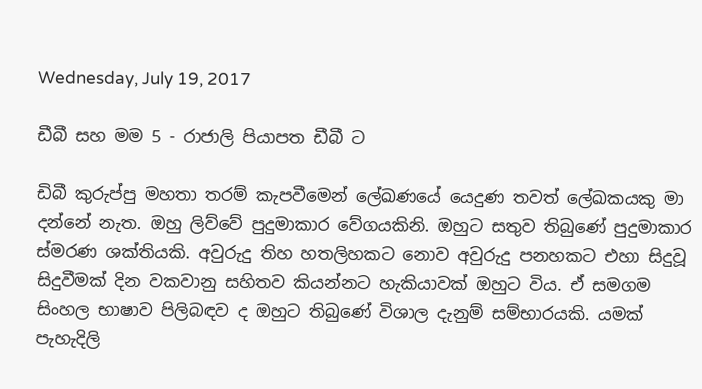Wednesday, July 19, 2017

ඩීබී සහ මම 5 - රාජාලි පියාපත ඩීබී ට

ඩිබී කුරුප්පු මහතා තරම් කැපවීමෙන් ලේඛණයේ යෙදුණ තවත් ලේඛකයකු මා දන්නේ නැත. ඔහු ලිව්වේ පුදුමාකාර වේගයකිනි. ඔහුට සතුව තිබුණේ පුදුමාකාර ස්මරණ ශක්තියකි. අවුරුදු තිහ හතලිහකට නොව අවුරුදු පනහකට එහා සිදුවූ සිදුවීමක් දින වකවානු සහිතව කියන්නට හැකියාවක් ඔහුට විය. ඒ සමගම සිංහල භාෂාව පිලිබඳව ද ඔහුට තිබුණේ විශාල දැනුම් සම්භාරයකි. යමක් පැහැදිලි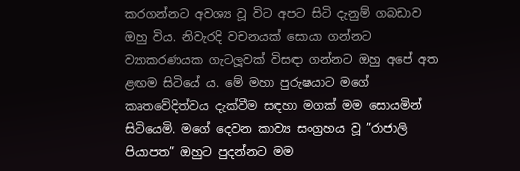කරගන්නට අවශ්‍ය වූ විට අපට සිටි දැනුම් ගබඩාව ඔහු විය. නිවැරදි වචනයක් සොයා ගන්නට ව්‍යාකරණයක ගැටලූවක් විසඳා ගන්නට ඔහු අපේ අත ළඟම සිටියේ ය. මේ මහා පුරුෂයාට මගේ කෘතවේදිත්වය දැක්වීම සඳහා මගක් මම සොයමින් සිටියෙමි. මගේ දෙවන කාව්‍ය සංග්‍රහය වූ ”රාජාලි පියාපත” ඔහුට පුදන්නට මම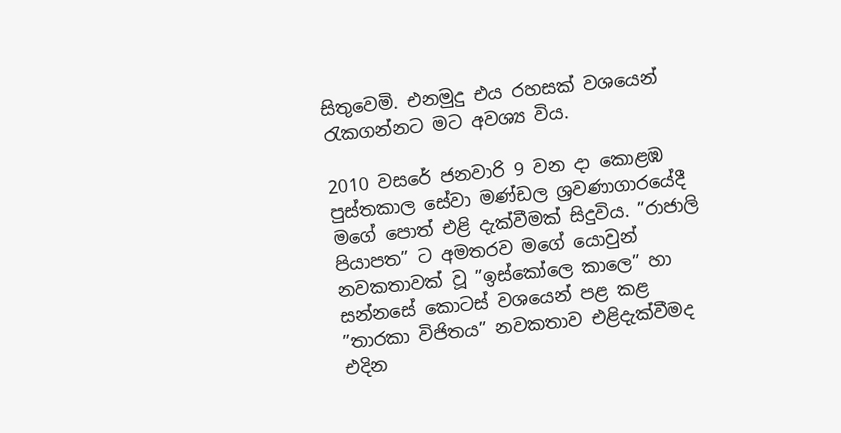සිතුවෙමි. එනමුදු එය රහසක් වශයෙන් රැකගන්නට මට අවශ්‍ය විය.

2010 වසරේ ජනවාරි 9 වන දා කොළඹ පුස්තකාල සේවා මණ්ඩල ශ්‍රවණාගාරයේදී මගේ පොත් එළි දැක්වීමක් සිදුවිය. ”රාජාලි පියාපත” ට අමතරව මගේ යොවුන් නවකතාවක් වූ ”ඉස්කෝලෙ කාලෙ” හා සන්නසේ කොටස් වශයෙන් පළ කළ ”තාරකා විජිතය” නවකතාව එළිදැක්වීමද එදින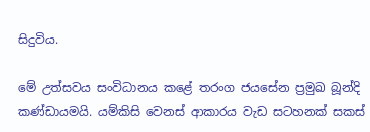සිදුවිය.

මේ උත්සවය සංවිධානය කළේ තරංග ජයසේන ප්‍රමුඛ බූන්දි කණ්ඩායමයි. යම්කිසි වෙනස් ආකාරය වැඩ සටහනක් සකස්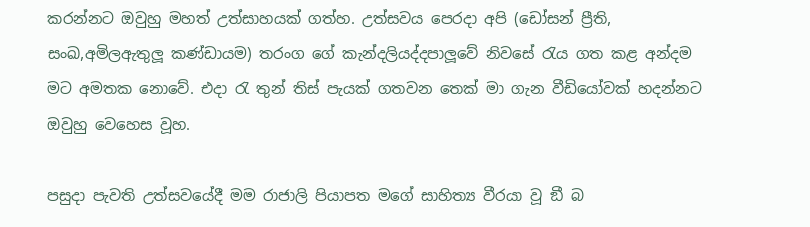කරන්නට ඔවුහු මහත් උත්සාහයක් ගත්හ. උත්සවය පෙරදා අපි (ඩෝසන් ප්‍රීති, සංඛ,අමිලඇතුලූ කණ්ඩායම) තරංග ගේ කැන්දලියද්දපාලූවේ නිවසේ රැය ගත කළ අන්දම මට අමතක නොවේ. එදා රැ තුන් තිස් පැයක් ගතවන තෙක් මා ගැන වීඩියෝවක් හදන්නට ඔවුහු වෙහෙස වූහ.

පසුදා පැවති උත්සවයේදී මම රාජාලි පියාපත මගේ සාහිත්‍ය වීරයා වූ ඞී බ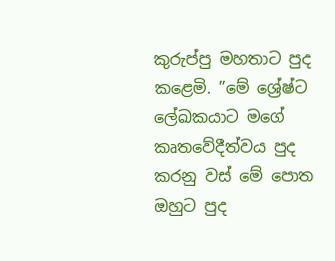කුරුප්පු මහතාට පුද කළෙමි. ”මේ ශ්‍රේෂ්ට ලේඛකයාට මගේ කෘතවේදීත්වය පුද කරනු වස් මේ පොත ඔහුට පුද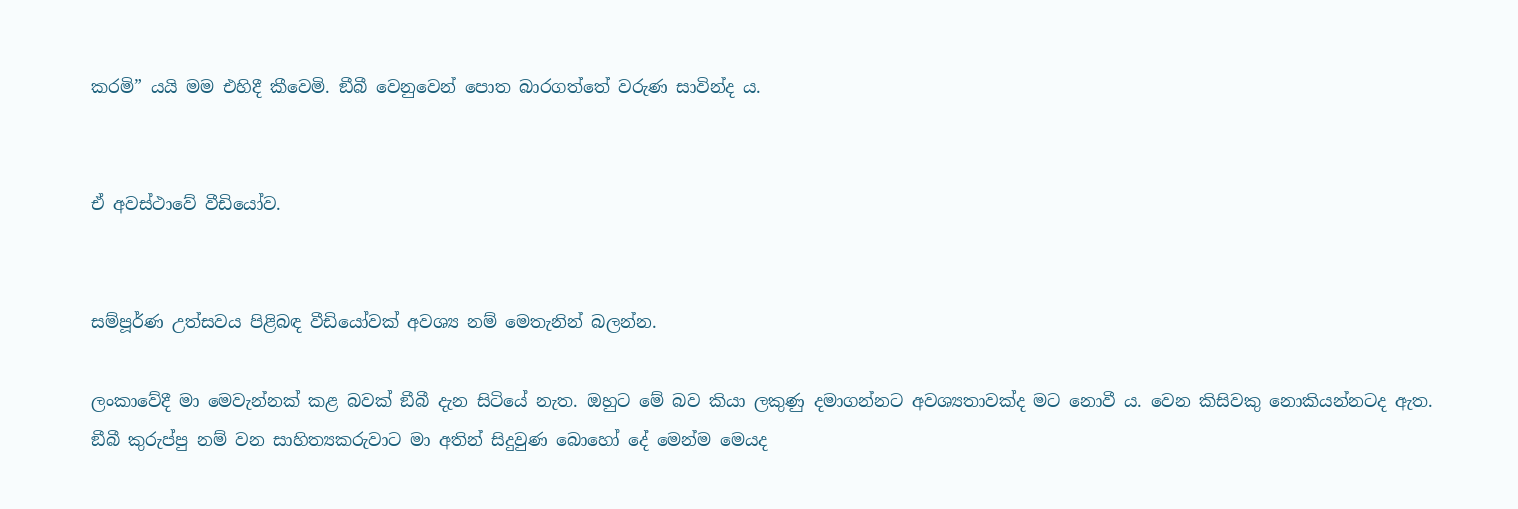කරමි” යයි මම එහිදී කීවෙමි. ඞීබී වෙනුවෙන් පොත බාරගත්තේ වරුණ සාවින්ද ය.


ඒ අවස්ථාවේ වීඩියෝව.


සම්පූර්ණ උත්සවය පිළිබඳ වීඩියෝවක් අවශ්‍ය නම් මෙතැනින් බලන්න.

ලංකාවේදී මා මෙවැන්නක් කළ බවක් ඞීබී දැන සිටියේ නැත. ඔහුට මේ බව කියා ලකුණු දමාගන්නට අවශ්‍යතාවක්ද මට නොවී ය. වෙන කිසිවකු නොකියන්නටද ඇත. ඞීබී කුරුප්පු නම් වන සාහිත්‍යකරුවාට මා අතින් සිදුවුණ බොහෝ දේ මෙන්ම මෙයද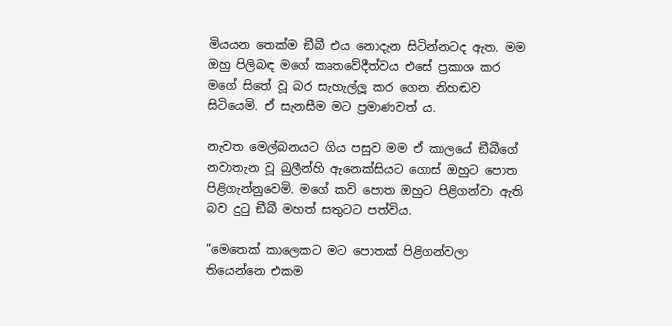මියයන තෙක්ම ඞීබී එය නොදැන සිටින්නටද ඇත. මම ඔහු පිලිබඳ මගේ කෘතවේදීත්වය එසේ ප්‍රකාශ කර මගේ සිතේ වූ බර සැහැල්ලූ කර ගෙන නිහඬව සිටියෙමි. ඒ සැනසීම මට ප්‍රමාණවත් ය.

නැවත මෙල්බනයට ගිය පසුව මම ඒ කාලයේ ඞීබීගේ නවාතැන වූ බුලීන්හි ඇනෙක්සියට ගොස් ඔහුට පොත පිළිගැන්නුවෙමි. මගේ කවි පොත ඔහුට පිළිගන්වා ඇති බව දුටු ඞීබී මහත් සතුටට පත්විය.

”මෙතෙක් කාලෙකට මට පොතක් පිළිගන්වලා තියෙන්නෙ එකම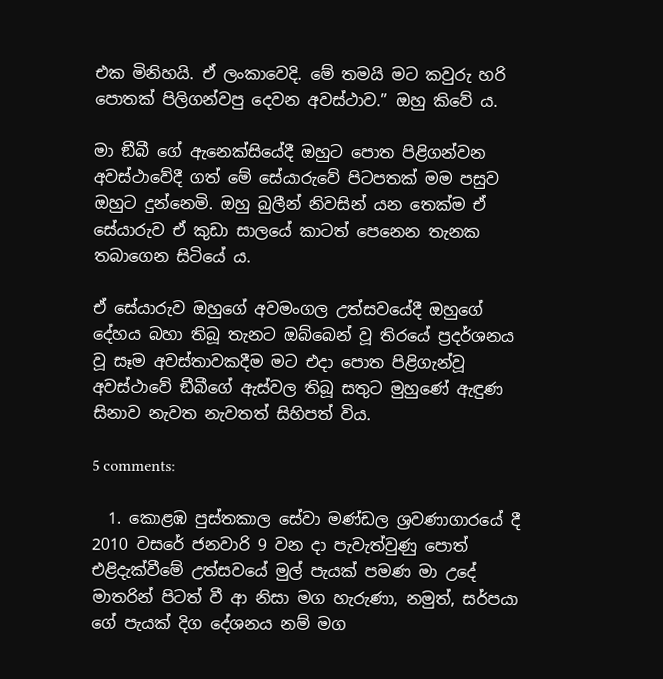එක මිනිහයි. ඒ ලංකාවෙදි. මේ තමයි මට කවුරු හරි පොතක් පිලිගන්වපු දෙවන අවස්ථාව.” ඔහු කිවේ ය.

මා ඞීබී ගේ ඇනෙක්සියේදී ඔහුට පොත පිළිගන්වන අවස්ථාවේදී ගත් මේ සේයාරුවේ පිටපතක් මම පසුව ඔහුට දුන්නෙමි. ඔහු බුලීන් නිවසින් යන තෙක්ම ඒ සේයාරුව ඒ කුඩා සාලයේ කාටත් පෙනෙන තැනක තබාගෙන සිටියේ ය.

ඒ සේයාරුව ඔහුගේ අවමංගල උත්සවයේදී ඔහුගේ දේහය බහා තිබූ තැනට ඔබ්බෙන් වූ තිරයේ ප්‍රදර්ශනය වූ සෑම අවස්තාවකදීම මට එදා පොත පිළිගැන්වූ අවස්ථාවේ ඞීබීගේ ඇස්වල තිබූ සතුට මුහුණේ ඇඳුණ සිනාව නැවත නැවතත් සිහිපත් විය.

5 comments:

  1. කොළඹ පුස්තකාල සේවා මණ්ඩල ශ්‍රවණාගාරයේ දී 2010 වසරේ ජනවාරි 9 වන දා පැවැත්වුණු පොත් එළිදැක්වීමේ උත්සවයේ මුල් පැයක් පමණ මා උදේ මාතරින් පිටත් වී ආ නිසා මග හැරුණා, නමුත්, සර්පයා ගේ පැයක් දිග දේශනය නම් මග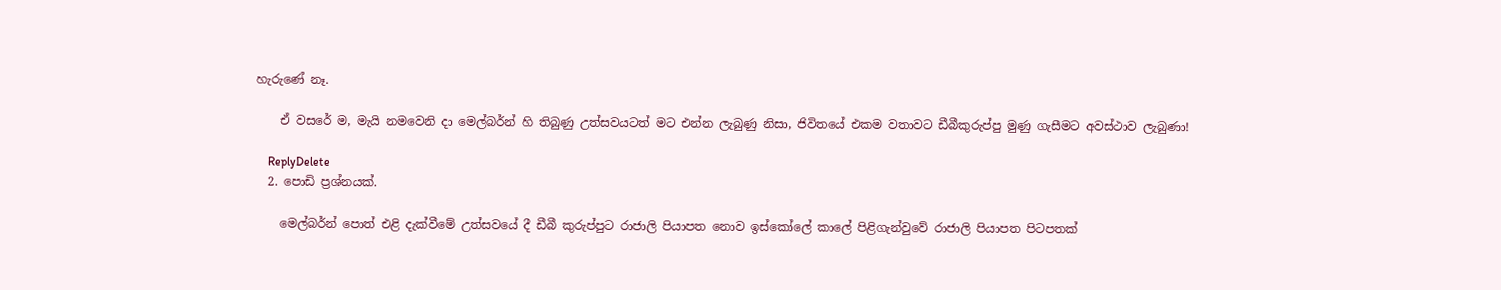හැරුණේ නෑ.

    ඒ වසරේ ම, මැයි නමවෙනි දා මෙල්බර්න් හි තිබුණු උත්සවයටත් මට එන්න ලැබුණු නිසා, ජිවිතයේ එකම වතාවට ඩීබීකුරුප්පු මුණු ගැසීමට අවස්ථාව ලැබුණා!

    ReplyDelete
  2. පොඩි ප්‍රශ්නයක්.

    මෙල්බර්න් පොත් එළි දැක්වීමේ උත්සවයේ දී ඩීබී කුරුප්පුට රාජාලි පියාපත නොව ඉස්කෝලේ කාලේ පිළිගැන්වුවේ රාජාලි පියාපත පිටපතක්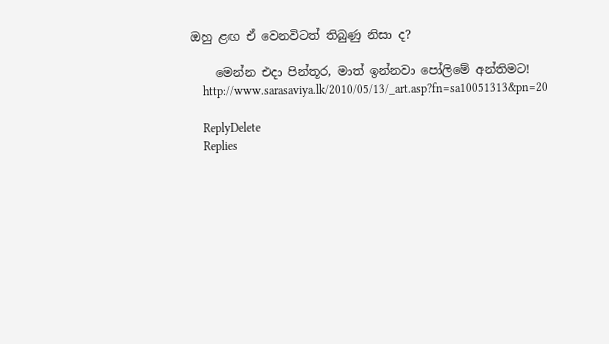ඔහු ළඟ ඒ වෙනවිටත් තිබුණු නිසා ද?

    මෙන්න එදා පින්තූර, මාත් ඉන්නවා පෝලිමේ අන්තිමට!
    http://www.sarasaviya.lk/2010/05/13/_art.asp?fn=sa10051313&pn=20

    ReplyDelete
    Replies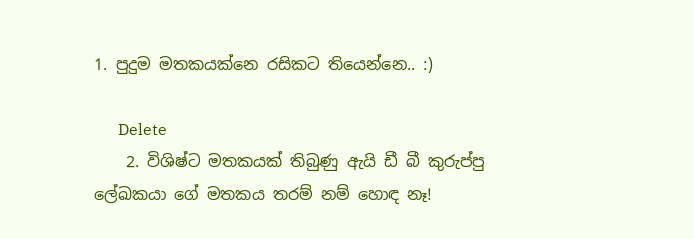1. පුදුම මතකයක්නෙ රසිකට තියෙන්නෙ.. :)

      Delete
    2. විශිෂ්ට මතකයක් තිබුණු ඇයි ඩී බී කුරුප්පු ලේඛකයා ගේ මතකය තරම් නම් හොඳ නෑ!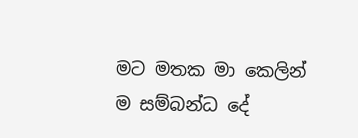මට මතක මා කෙලින් ම සම්බන්ධ දේ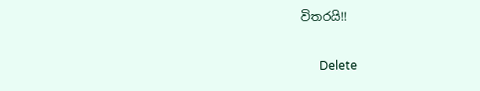විතරයි!!

      Delete